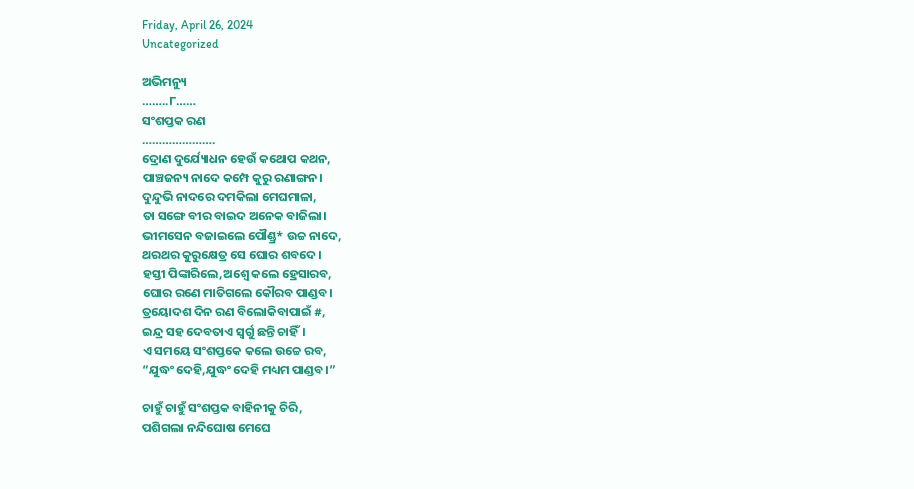Friday, April 26, 2024
Uncategorized

ଅଭିମନ୍ୟୁ
……..୮……
ସଂଶପ୍ତକ ରଣ
………………….
ଦ୍ରୋଣ ଦୁର୍ଯ୍ୟୋଧନ ହେଉଁ କଥୋପ କଥନ,
ପାଞ୍ଚଜନ୍ୟ ନାଦେ କମ୍ପେ କୁରୁ ରଣାଙ୍ଗନ।
ଦୁନ୍ଦୁଭି ନାଦରେ ଦମକିଲା ମେଘମାଳା,
ତା ସଙ୍ଗେ ବୀର ବାଇଦ ଅନେକ ବାଜିଲା।
ଭୀମସେନ ବଜାଇଲେ ପୌଣ୍ଡ୍ର* ଉଚ୍ଚ ନାଦେ,
ଥରଥର କୁରୁକ୍ଷେତ୍ର ସେ ଘୋର ଶବଦେ।
ହସ୍ତୀ ପିଙ୍କାରିଲେ,ଅଶ୍ବେ କଲେ ହ୍ରେସାରବ,
ଘୋର ରଣେ ମାତିଗଲେ କୌରବ ପାଣ୍ଡବ।
ତ୍ରୟୋଦଶ ଦିନ ରଣ ବିଲୋକିବାପାଇଁ #,
ଇନ୍ଦ୍ର ସହ ଦେବତାଏ ସ୍ବର୍ଗୁ ଛନ୍ତି ଚାହିଁ।
ଏ ସମୟେ ସଂଶପ୍ତକେ କଲେ ଉଚ୍ଚେ ରବ,
“ଯୁଦ୍ଧଂ ଦେହି,ଯୁଦ୍ଧଂ ଦେହି ମଧ୍ୟମ ପାଣ୍ଡବ।”

ଚାହୁଁ ଚାହୁଁ ସଂଶପ୍ତକ ବାହିନୀକୁ ଚିରି,
ପଶିଗଲା ନନ୍ଦିଘୋଷ ମେଘେ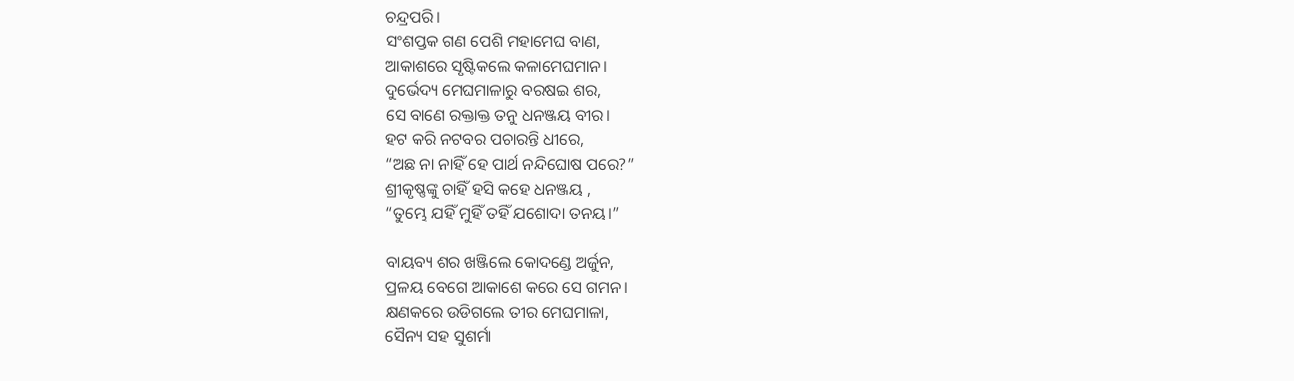ଚନ୍ଦ୍ରପରି।
ସଂଶପ୍ତକ ଗଣ ପେଶି ମହାମେଘ ବାଣ,
ଆକାଶରେ ସୃଷ୍ଟିକଲେ କଳାମେଘମାନ।
ଦୁର୍ଭେଦ୍ୟ ମେଘମାଳାରୁ ବରଷଇ ଶର,
ସେ ବାଣେ ରକ୍ତାକ୍ତ ତନୁ ଧନଞ୍ଜୟ ବୀର।
ହଟ କରି ନଟବର ପଚାରନ୍ତି ଧୀରେ,
“ଅଛ ନା ନାହିଁ ହେ ପାର୍ଥ ନନ୍ଦିଘୋଷ ପରେ?”
ଶ୍ରୀକୃଷ୍ଣଙ୍କୁ ଚାହିଁ ହସି କହେ ଧନଞ୍ଜୟ ,
“ତୁମ୍ଭେ ଯହିଁ ମୁହିଁ ତହିଁ ଯଶୋଦା ତନୟ।”

ବାୟବ୍ୟ ଶର ଖଞ୍ଜିଲେ କୋଦଣ୍ଡେ ଅର୍ଜୁନ,
ପ୍ରଳୟ ବେଗେ ଆକାଶେ କରେ ସେ ଗମନ।
କ୍ଷଣକରେ ଉଡିଗଲେ ତୀର ମେଘମାଳା,
ସୈନ୍ୟ ସହ ସୁଶର୍ମା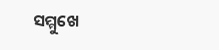ସମ୍ମୁଖେ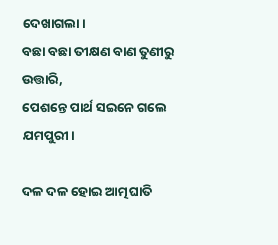ଦେଖାଗଲା।
ବଛା ବଛା ତୀକ୍ଷଣ ବାଣ ତୁଣୀରୁ ଉତ୍ତାରି,
ପେଶନ୍ତେ ପାର୍ଥ ସଇନେ ଗଲେ ଯମପୁରୀ।

ଦଳ ଦଳ ହୋଇ ଆତ୍ମଘାତି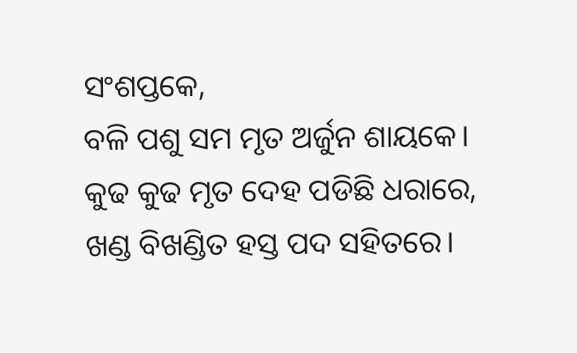ସଂଶପ୍ତକେ,
ବଳି ପଶୁ ସମ ମୃତ ଅର୍ଜୁନ ଶାୟକେ।
କୁଢ କୁଢ ମୃତ ଦେହ ପଡିଛି ଧରାରେ,
ଖଣ୍ଡ ବିଖଣ୍ଡିତ ହସ୍ତ ପଦ ସହିତରେ।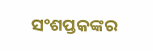ସଂଶପ୍ତକଙ୍କର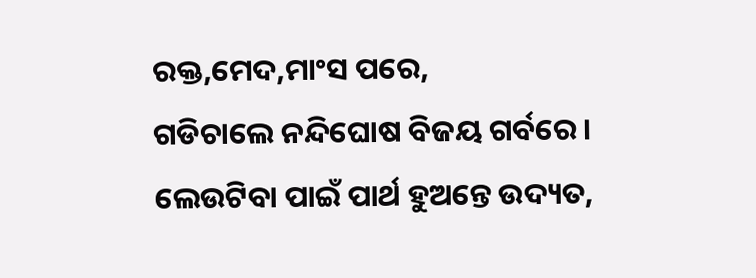ରକ୍ତ,ମେଦ,ମାଂସ ପରେ,
ଗଡିଚାଲେ ନନ୍ଦିଘୋଷ ବିଜୟ ଗର୍ବରେ।
ଲେଉଟିବା ପାଇଁ ପାର୍ଥ ହୁଅନ୍ତେ ଉଦ୍ୟତ,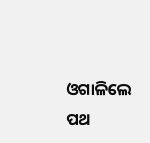ଓଗାଳିଲେ ପଥ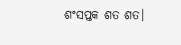ଶଂସପ୍ତକ ଶତ ଶତ।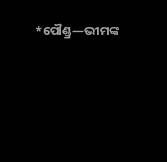*ପୌଣ୍ଡ୍ର—ଭୀମଙ୍କ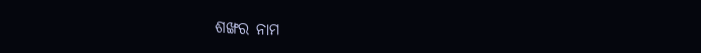ଶଙ୍ଖର ନାମ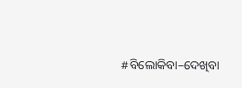#ବିଲୋକିବା–ଦେଖିବା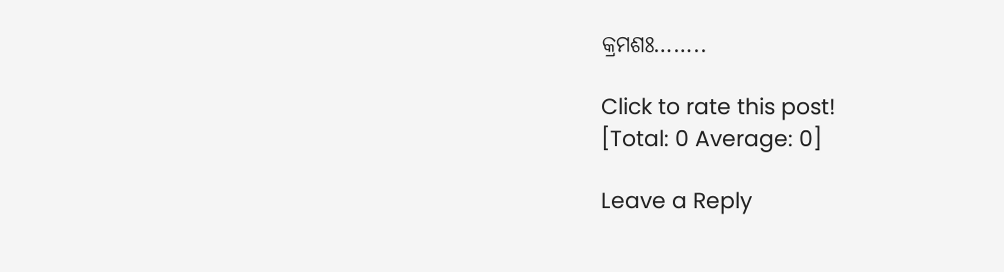କ୍ରମଶଃ……..

Click to rate this post!
[Total: 0 Average: 0]

Leave a Reply